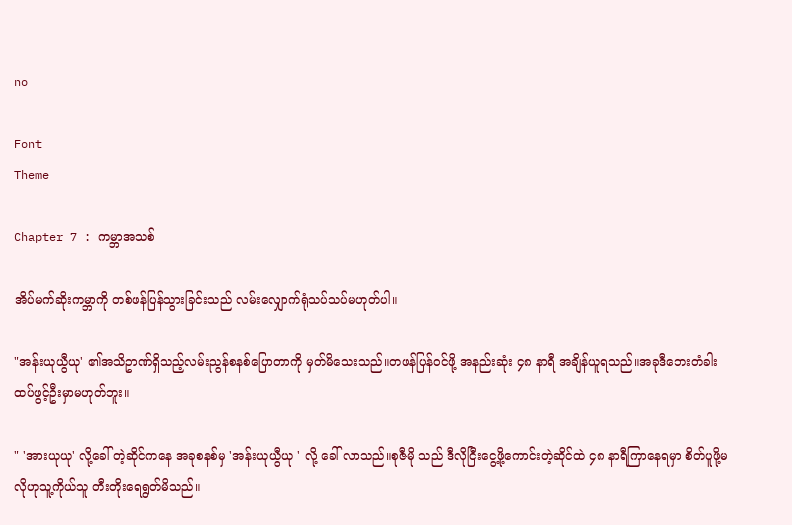no

Font
Theme

Chapter 7 : ကမ္ဘာအသစ်

အိပ်မက်ဆိုးကမ္ဘာကို တစ်ဖန်ပြန်သွားခြင်းသည် လမ်းလျှောက်ရုံသပ်သပ်မဟုတ်ပါ။

"အန်းယုယွီယု' ၏အသိဥာဏ်ရှိသည့်လမ်းညွန်စနစ်ပြောတာကို မှတ်မိသေးသည်။တဖန်ပြန်ဝင်ဖို့ အနည်းဆုံး ၄၈ နာရီ အချိန်ယူရသည်။အခုဒီဘေးတံခါးထပ်ဖွင့်ဦးမှာမဟုတ်ဘူး။

" 'အားယုယု' လို့ခေါ် တဲ့ဆိုင်ကနေ အခုစနစ်မှ 'အန်းယုယွီယု ' လို့ ခေါ် လာသည်။စုဇီမို သည် ဒီလိုငြီးငွေ့ဖို့ကောင်းတဲ့ဆိုင်ထဲ ၄၈ နာရီကြာနေရမှာ စိတ်ပူဖို့မလိုဟုသူ့ကိုယ်သူ တီးတိုးရေရွတ်မိသည်။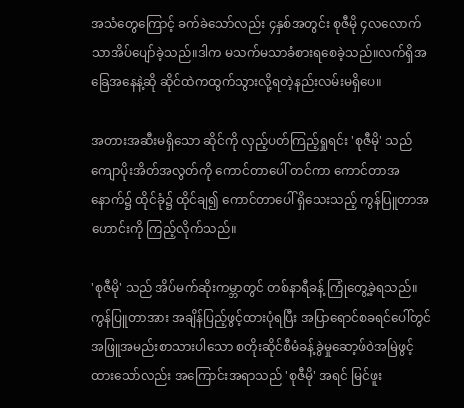အသံတွေကြောင့် ခက်ခဲသော်လည်း ၄နှစ်အတွင်း စုဇီမို ၄လလောက်သာအိပ်ပျော်ခဲ့သည်။ဒါက မသက်မသာခံစားရစေခဲ့သည်။လက်ရှိအခြေအနေနဲ့ဆို ဆိုင်ထဲကထွက်သွားလို့ရတဲ့နည်းလမ်းမရှိပေ။

အတားအဆီးမရှိသော ဆိုင်ကို လှည့်ပတ်ကြည့်ရှုရင်း 'စုဇီမို' သည် ကျောပိုးအိတ်အလွတ်ကို ကောင်တာပေါ် တင်ကာ ကောင်တာအနောက်၌ ထိုင်ခုံ၌ ထိုင်ချ၍ ကောင်တာပေါ် ရှိသေးသည့် ကွန်ပြူတာအဟောင်းကို ကြည့်လိုက်သည်။

'စုဇီမို' သည် အိပ်မက်ဆိုးကမ္ဘာတွင် တစ်နာရီခန့် ကြုံတွေ့ခဲ့ရသည်။ကွန်ပြူတာအား အချိန်ပြည့်ဖွင့်ထားပုံရပြီး အပြာရောင်စခရင်ပေါ်တွင် အဖြူအမည်းစာသားပါသော စတိုးဆိုင်စီမံခန့်ခွဲမှုဆော့ဖ်ဝဲအမြဲဖွင့်ထားသော်လည်း အကြောင်းအရာသည် 'စုဇီမို' အရင် မြင်ဖူး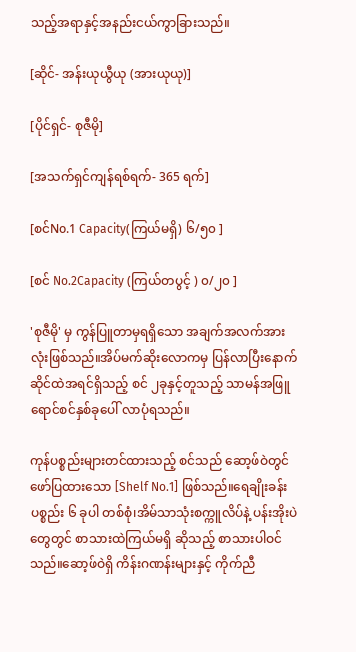သည့်အရာနှင့်အနည်းငယ်ကွာခြားသည်။

[ဆိုင်- အန်းယုယွီယု (အားယုယု)]

[ပိုင်ရှင်- စုဇီမို]

[အသက်ရှင်ကျန်ရစ်ရက်- 365 ရက်]

[စင်No.1 Capacity(ကြယ်မရှိ) ၆/၅၀ ]

[စင် No.2Capacity (ကြယ်တပွင့် ) ၀/၂၀ ]

'စုဇီမို' မှ ကွန်ပြူတာမှရရှိသော အချက်အလက်အားလုံးဖြစ်သည်။အိပ်မက်ဆိုးလောကမှ ပြန်လာပြီးနောက် ဆိုင်ထဲအရင်ရှိသည့် စင် ၂ခုနှင့်တူသည့် သာမန်အဖြူရောင်စင်နှစ်ခုပေါ် လာပုံရသည်။

ကုန်ပစ္စည်းများတင်ထားသည့် စင်သည် ဆော့ဖ်ဝဲတွင်ဖော်ပြထားသော [Shelf No.1] ဖြစ်သည်။ရေချိုးခန်းပစ္စည်း ၆ ခုပါ တစ်စုံ၊အိမ်သာသုံးစက္ကူလိပ်နဲ့ ပန်းအိုးပဲတွေတွင် စာသားထဲကြယ်မရှိ ဆိုသည့် စာသားပါဝင်သည်။ဆော့ဖ်ဝဲရှိ ကိန်းဂဏန်းများနှင့် ကိုက်ညီ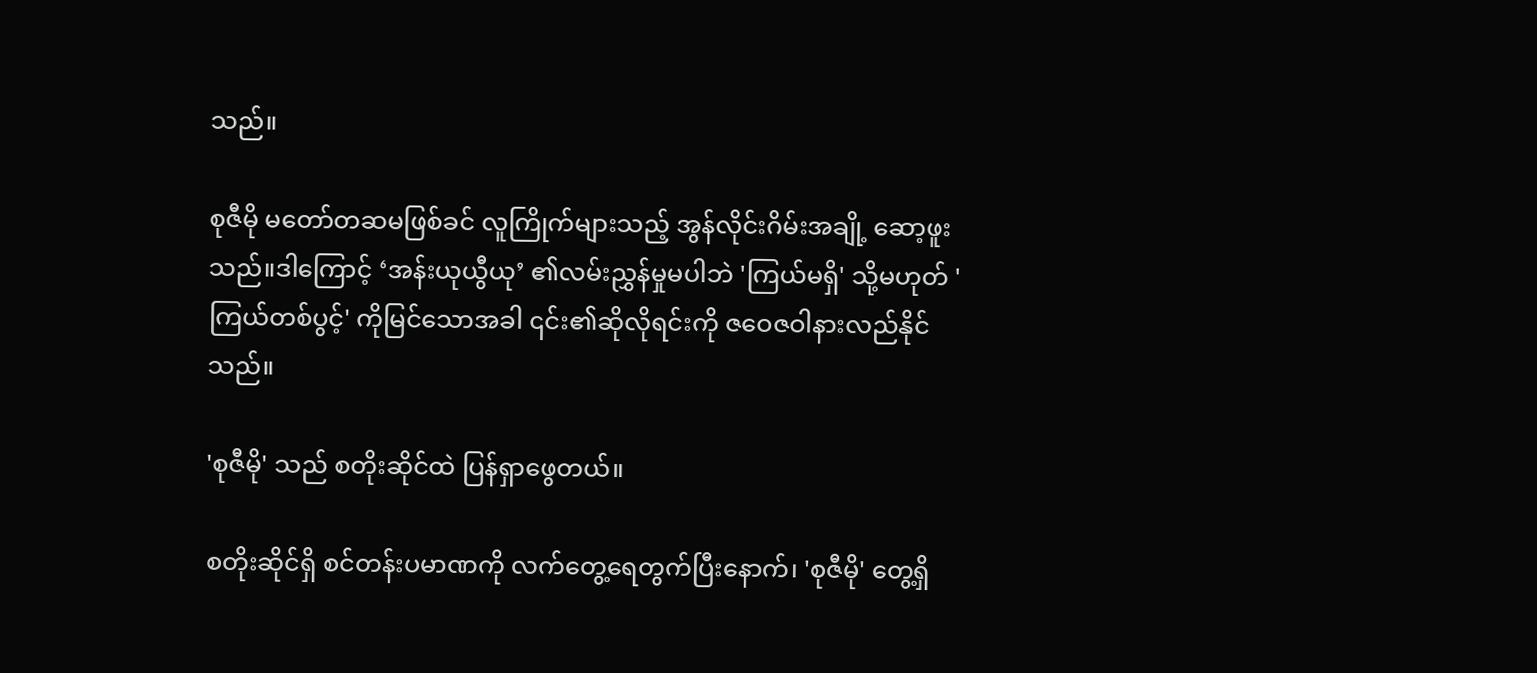သည်။

စုဇီမို မတော်တဆမဖြစ်ခင် လူကြိုက်များသည့် အွန်လိုင်းဂိမ်းအချို့ ဆော့ဖူးသည်။ဒါကြောင့် ‘အန်းယုယွီယု’ ၏လမ်းညွှန်မှုမပါဘဲ 'ကြယ်မရှိ' သို့မဟုတ် 'ကြယ်တစ်ပွင့်' ကိုမြင်သောအခါ ၎င်း၏ဆိုလိုရင်းကို ဇဝေဇဝါနားလည်နိုင်သည်။

'စုဇီမို' သည် စတိုးဆိုင်ထဲ ပြန်ရှာဖွေတယ်။

စတိုးဆိုင်ရှိ စင်တန်းပမာဏကို လက်တွေ့ရေတွက်ပြီးနောက်၊ 'စုဇီမို' တွေ့ရှိ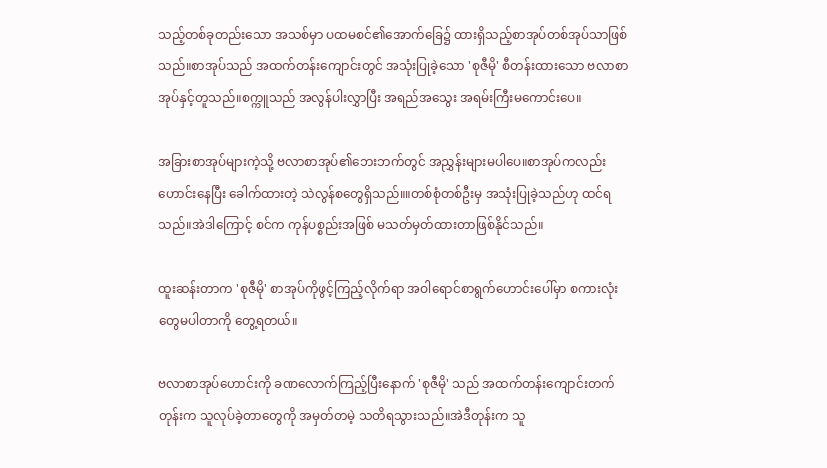သည့်တစ်ခုတည်းသော အသစ်မှာ ပထမစင်၏အောက်ခြေ၌ ထားရှိသည့်စာအုပ်တစ်အုပ်သာဖြစ်သည်။စာအုပ်သည် အထက်တန်းကျောင်းတွင် အသုံးပြုခဲ့သော 'စုဇီမို' စီတန်းထားသော ဗလာစာအုပ်နှင့်တူသည်။စက္ကူသည် အလွန်ပါးလွှာပြီး အရည်အသွေး အရမ်းကြီးမကောင်းပေ။

အခြားစာအုပ်များကဲ့သို့ ဗလာစာအုပ်၏ဘေးဘက်တွင် အညွှန်းများမပါပေ။စာအုပ်ကလည်း ဟောင်းနေပြီး ခေါက်ထားတဲ့ သဲလွန်စတွေရှိသည်။။တစ်စုံတစ်ဦးမှ အသုံးပြုခဲ့သည်ဟု ထင်ရသည်။အဲဒါကြောင့် စင်က ကုန်ပစ္စည်းအဖြစ် မသတ်မှတ်ထားတာဖြစ်နိုင်သည်။

ထူးဆန်းတာက 'စုဇီမို' စာအုပ်ကိုဖွင့်ကြည့်လိုက်ရာ အဝါရောင်စာရွက်ဟောင်းပေါ်မှာ စကားလုံးတွေမပါတာကို တွေ့ရတယ်။

ဗလာစာအုပ်ဟောင်းကို ခဏလောက်ကြည့်ပြီးနောက် 'စုဇီမို' သည် အထက်တန်းကျောင်းတက်တုန်းက သူလုပ်ခဲ့တာတွေကို အမှတ်တမဲ့ သတိရသွားသည်။အဲဒီတုန်းက သူ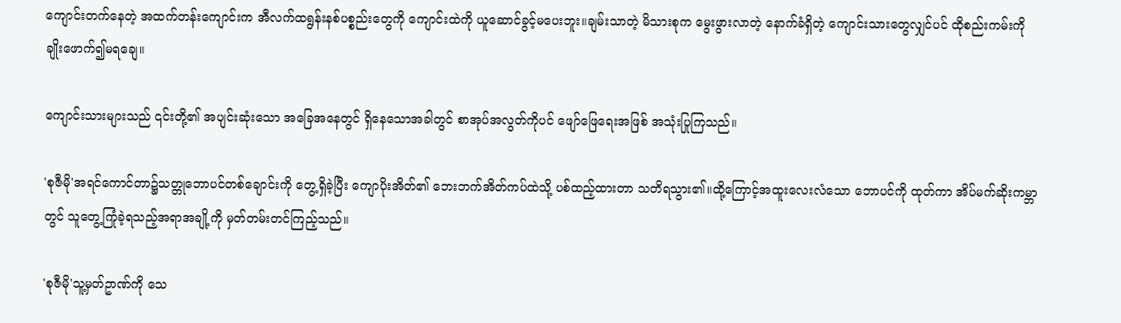ကျောင်းတက်နေတဲ့ အထက်တန်းကျောင်းက အီလက်ထရွန်းနစ်ပစ္စည်းတွေကို ကျောင်းထဲကို ယူဆောင်ခွင့်မပေးဘူး။ချမ်းသာတဲ့ မိသားစုက မွေးဖွားလာတဲ့ နောက်ခံရှိတဲ့ ကျောင်းသားတွေလျှင်ပင် ထိုစည်းကမ်းကို ချိုးဖောက်၍မရချေ။

ကျောင်းသားများသည် ၎င်းတို့၏ အပျင်းဆုံးသော အခြေအနေတွင် ရှိနေသောအခါတွင် စာအုပ်အလွတ်ကိုပင် ဖျော်ဖြေရေးအဖြစ် အသုံးပြုကြသည်။

'စုဇီမို'အရင်ကောင်တာ၌သတ္တုဘောပင်တစ်ချောင်းကို တွေ့ရှိခဲ့ပြီး ကျောပိုးအိတ်၏ ဘေးဘက်အိတ်ကပ်ထဲသို့ ပစ်ထည့်ထားတာ သတိရသွား၏။ထို့ကြောင့်အထူးလေးလံသော ဘောပင်ကို ထုတ်ကာ အိပ်မက်ဆိုးကမ္ဘာတွင် သူတွေ့ကြုံခဲ့ရသည့်အရာအချို့ကို မှတ်တမ်းတင်ကြည့်သည်။

'စုဇီမို'သူ့မှတ်ဥာဏ်ကို သေ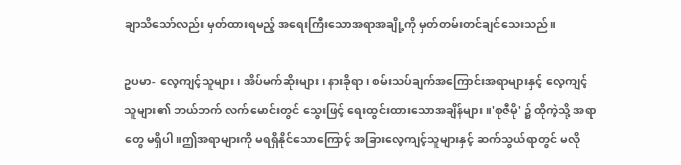ချာသိသော်လည်း မှတ်ထားရမည့် အရေးကြီးသောအရာအချို့ကို မှတ်တမ်းတင်ချင်သေးသည်။

ဥပမာ- လေ့ကျင့်သူများ၊ အိပ်မက်ဆိုးများ၊ နားခိုရာ၊ စမ်းသပ်ချက်အကြောင်းအရာများနှင့် လေ့ကျင့်သူများ၏ ဘယ်ဘက် လက်မောင်းတွင် သွေးဖြင့် ရေးထွင်းထားသောအချိန်များ။'စုဇီမို' ၌ ထိုကဲ့သို့ အရာတွေ မရှိပါ။ဤအရာများကို မရရှိနိုင်သောကြောင့် အခြားလေ့ကျင့်သူများနှင့် ဆက်သွယ်ရာတွင် မလို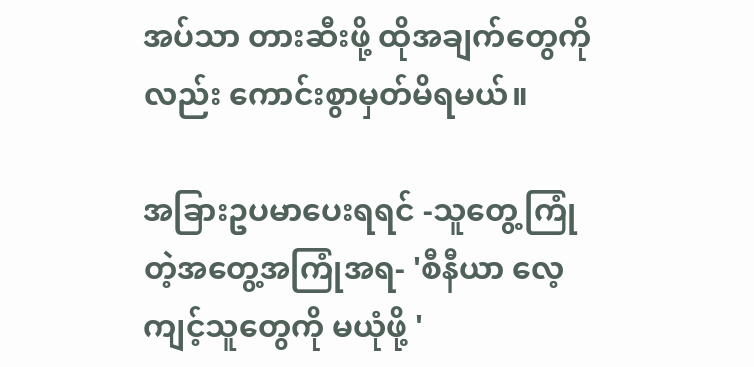အပ်သာ တားဆီးဖို့ ထိုအချက်တွေကိုလည်း ကောင်းစွာမှတ်မိရမယ်။

အခြားဥပမာပေးရရင် -သူတွေ့ကြုံတဲ့အတွေ့အကြုံအရ- 'စီနီယာ လေ့ကျင့်သူတွေကို မယုံဖို့ '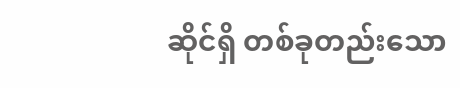ဆိုင်ရှိ တစ်ခုတည်းသော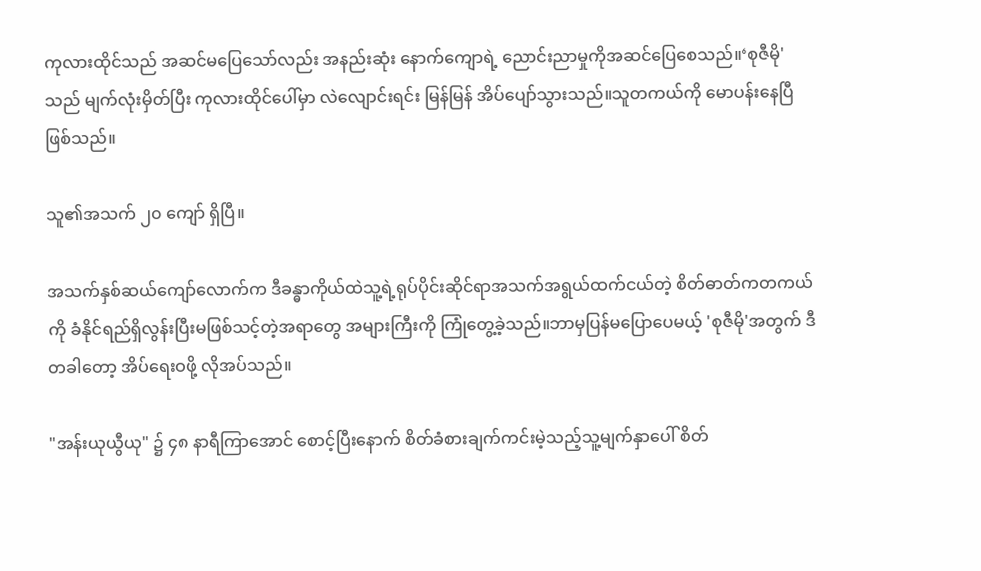ကုလားထိုင်သည် အဆင်မပြေသော်လည်း အနည်းဆုံး နောက်ကျောရဲ့ ညောင်းညာမှုကိုအဆင်ပြေစေသည်။‘စုဇီမို' သည် မျက်လုံးမှိတ်ပြီး ကုလားထိုင်ပေါ်မှာ လဲလျောင်းရင်း မြန်မြန် အိပ်ပျော်သွားသည်။သူတကယ်ကို မောပန်းနေပြီဖြစ်သည်။

သူ၏အသက် ၂၀ ကျော် ရှိပြီ။

အသက်နှစ်ဆယ်ကျော်လောက်က ဒီခန္ဓာကိုယ်ထဲသူ့ရဲ့ရုပ်ပိုင်းဆိုင်ရာအသက်အရွယ်ထက်ငယ်တဲ့ စိတ်ဓာတ်ကတကယ်ကို ခံနိုင်ရည်ရှိလွန်းပြီးမဖြစ်သင့်တဲ့အရာတွေ အများကြီးကို ကြုံတွေ့ခဲ့သည်။ဘာမှပြန်မပြောပေမယ့် 'စုဇီမို'အတွက် ဒီတခါတော့ အိပ်ရေးဝဖို့ လိုအပ်သည်။

"အန်းယုယွီယု" ၌ ၄၈ နာရီကြာအောင် စောင့်ပြီးနောက် စိတ်ခံစားချက်ကင်းမဲ့သည့်သူ့မျက်နှာပေါ် စိတ်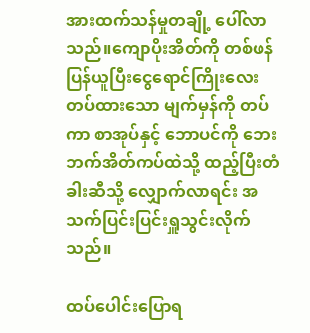အားထက်သန်မှုတချို့ ပေါ်လာသည်။ကျောပိုးအိတ်ကို တစ်ဖန်ပြန်ယူပြီးငွေရောင်ကြိုးလေးတပ်ထားသော မျက်မှန်ကို တပ်ကာ စာအုပ်နှင့် ဘောပင်ကို ဘေးဘက်အိတ်ကပ်ထဲသို့ ထည့်ပြီးတံခါးဆီသို့ လျှောက်လာရင်း အသက်ပြင်းပြင်းရှူသွင်းလိုက်သည်။

ထပ်ပေါင်းပြောရ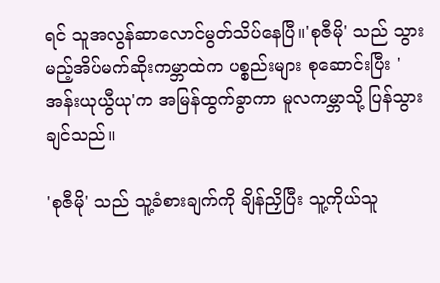ရင် သူအလွန်ဆာလောင်မွတ်သိပ်နေပြီ။'စုဇီမို' သည် သွားမည့်အိပ်မက်ဆိုးကမ္ဘာထဲက ပစ္စည်းများ စုဆောင်းပြီး 'အန်းယုယွီယု'က အမြန်ထွက်ခွာကာ မူလကမ္ဘာသို့ ပြန်သွားချင်သည်။

'စုဇီမို' သည် သူ့ခံစားချက်ကို ချိန်ညှိပြီး သူ့ကိုယ်သူ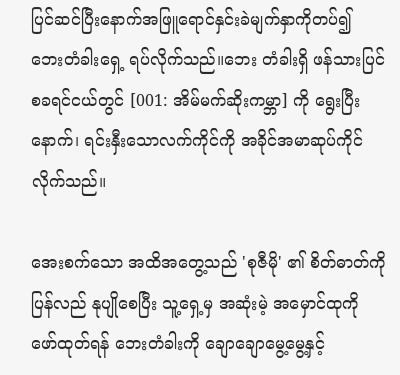ပြင်ဆင်ပြီးနောက်အဖြူရောင်နှင်းခဲမျက်နှာကိုတပ်၍ ဘေးတံခါးရှေ့ ရပ်လိုက်သည်။ဘေး တံခါးရှိ ဖန်သားပြင်စခရင်ငယ်တွင် [001: အိမ်မက်ဆိုးကမ္ဘာ] ကို ရွေးပြီးနောက်၊ ရင်းနှီးသောလက်ကိုင်ကို အခိုင်အမာဆုပ်ကိုင်လိုက်သည်။

အေးစက်သော အထိအတွေ့သည် 'စုဇီမို' ၏ စိတ်ဓာတ်ကို ပြန်လည် နုပျိုစေပြီး သူ့ရှေ့မှ အဆုံးမဲ့ အမှောင်ထုကို ဖော်ထုတ်ရန် ဘေးတံခါးကို ချောချောမွေ့မွေ့နှင့်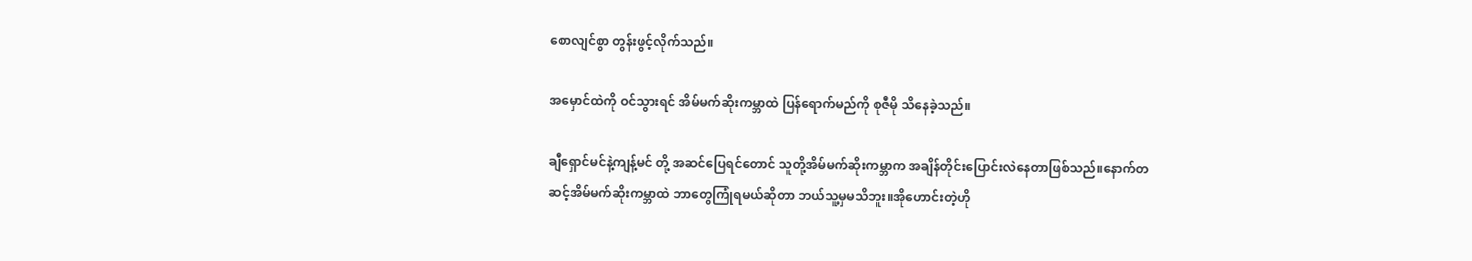စောလျင်စွာ တွန်းဖွင့်လိုက်သည်။

အမှောင်ထဲကို ဝင်သွားရင် အိမ်မက်ဆိုးကမ္ဘာထဲ ပြန်ရောက်မည်ကို စုဇီမို သိနေခဲ့သည်။

ချီရှောင်မင်နဲ့ကျန့်မင် တို့ အဆင်ပြေရင်တောင် သူတို့အိမ်မက်ဆိုးကမ္ဘာက အချိန်တိုင်းပြောင်းလဲနေတာဖြစ်သည်။နောက်တဆင့်အိမ်မက်ဆိုးကမ္ဘာထဲ ဘာတွေကြုံရမယ်ဆိုတာ ဘယ်သူ့မှမသိဘူး။အိုဟောင်းတဲ့ဟို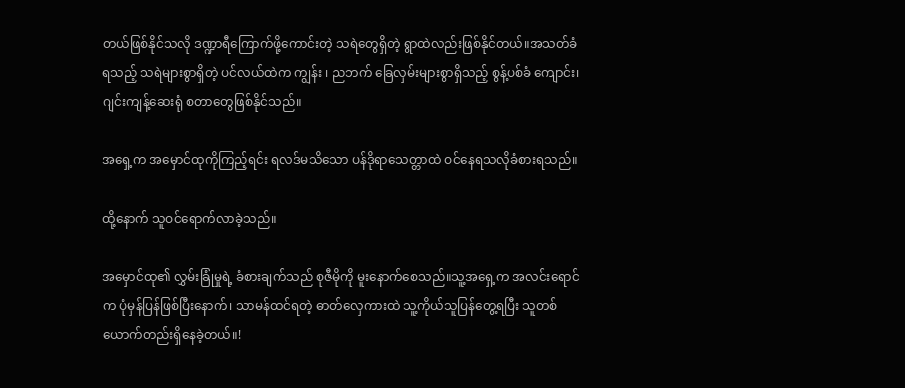တယ်ဖြစ်နိုင်သလို ဒဏ္ဍာရီကြောက်ဖို့ကောင်းတဲ့ သရဲတွေရှိတဲ့ ရွာထဲလည်းဖြစ်နိုင်တယ်။အသတ်ခံရသည့် သရဲများစွာရှိတဲ့ ပင်လယ်ထဲက ကျွန်း ၊ ညဘက် ခြေလှမ်းများစွာရှိသည့် စွန့်ပစ်ခံ ကျောင်း၊ ဂျင်းကျန့်ဆေးရုံ စတာတွေဖြစ်နိုင်သည်။

အရှေ့က အမှောင်ထုကိုကြည့်ရင်း ရလဒ်မသိသော ပန်ဒိုရာသေတ္တာထဲ ဝင်နေရသလိုခံစားရသည်။

ထို့နောက် သူဝင်ရောက်လာခဲ့သည်။

အမှောင်ထု၏ လွှမ်းခြုံမှုရဲ့ ခံစားချက်သည် စုဇီမိုကို မူးနောက်စေသည်။သူ့အရှေ့က အလင်းရောင်က ပုံမှန်ပြန်ဖြစ်ပြီးနောက်၊ သာမန်ထင်ရတဲ့ ဓာတ်လှေကားထဲ သူ့ကိုယ်သူပြန်တွေ့ရပြီး သူတစ်ယောက်တည်းရှိနေခဲ့တယ်။!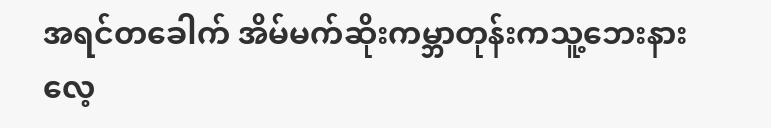အရင်တခေါက် အိမ်မက်ဆိုးကမ္ဘာတုန်းကသူ့ဘေးနားလေ့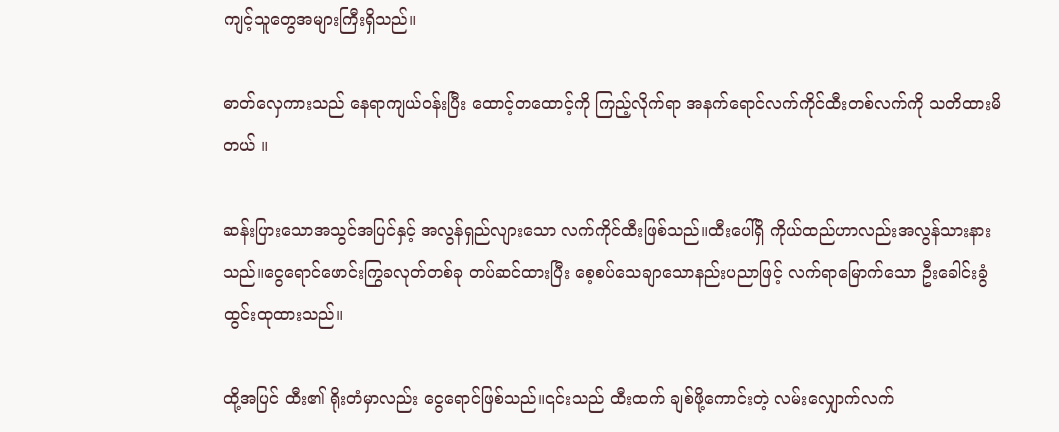ကျင့်သူတွေအများကြီးရှိသည်။

ဓာတ်လှေကားသည် နေရာကျယ်ဝန်းပြီး ထောင့်တထောင့်ကို ကြည့်လိုက်ရာ အနက်ရောင်လက်ကိုင်ထီးတစ်လက်ကို သတိထားမိတယ် ။

ဆန်းပြားသောအသွင်အပြင်နှင့် အလွန်ရှည်လျားသော လက်ကိုင်ထီးဖြစ်သည်။ထီးပေါ်ရှိ ကိုယ်ထည်ဟာလည်းအလွန်သားနားသည်။ငွေရောင်ဖောင်းကြွခလုတ်တစ်ခု တပ်ဆင်ထားပြီး စေ့စပ်သေချာသောနည်းပညာဖြင့် လက်ရာမြောက်သော ဦးခေါင်းခွံထွင်းထုထားသည်။

ထို့အပြင် ထီး၏ ရိုးတံမှာလည်း ငွေရောင်ဖြစ်သည်။၎င်းသည် ထီးထက် ချစ်ဖို့ကောင်းတဲ့ လမ်းလျှောက်လက်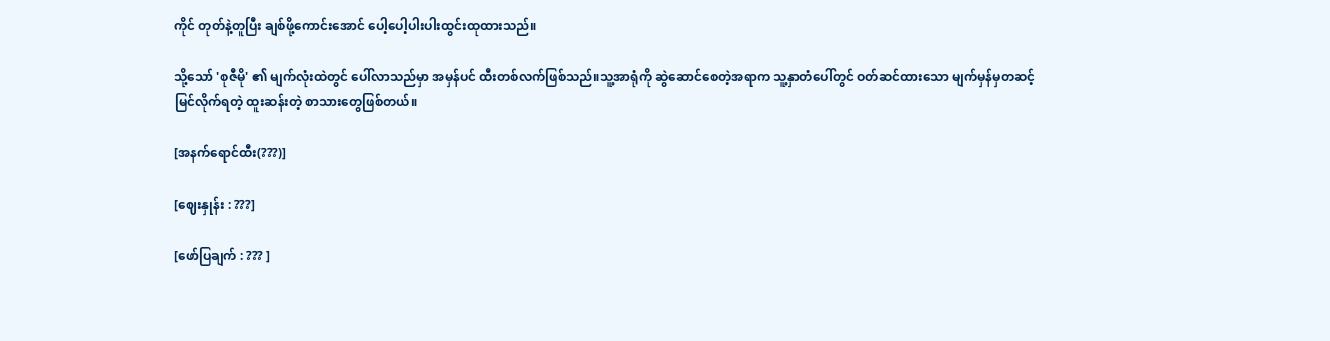ကိုင် တုတ်နဲ့တူပြီး ချစ်ဖို့ကောင်းအောင် ပေါ့ပေါ့ပါးပါးထွင်းထုထားသည်။

သို့သော် 'စုဇီမို' ၏ မျက်လုံးထဲတွင် ပေါ်လာသည်မှာ အမှန်ပင် ထီးတစ်လက်ဖြစ်သည်။သူ့အာရုံကို ဆွဲဆောင်စေတဲ့အရာက သူ့နှာတံပေါ်တွင် ဝတ်ဆင်ထားသော မျက်မှန်မှတဆင့် မြင်လိုက်ရတဲ့ ထူးဆန်းတဲ့ စာသားတွေဖြစ်တယ်။

[အနက်ရောင်ထီး(???)]

[ဈေးနှုန်း : ???]

[ဖော်ပြချက် : ??? ]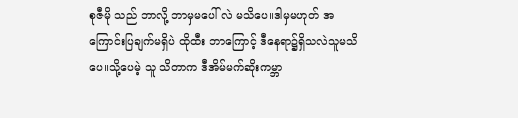စုဇီမို သည် ဘာလို့ ဘာမှမပေါ် လဲ မသိပေ။ဒါမှမဟုတ် အကြောင်းပြချက်မရှိပဲ ထိုထီး ဘာကြောင့် ဒီနေရာ၌ရှိသလဲသူမသိပေ။သို့ပေမဲ့ သူ သိတာက ဒီအိမ်မက်ဆိုးကမ္ဘာ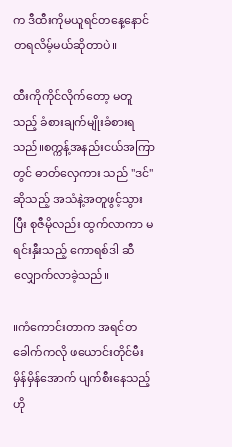က ဒီထီးကိုမယူရင်တနေ့နောင်တရလိမ့်မယ်ဆိုတာပဲ။

ထီးကိုကိုင်လိုက်တော့ မတူသည့် ခံစားချက်မျိုးခံစားရသည်။စက္ကန့်အနည်းငယ်အကြာတွင် ဓာတ်လှေကား သည် "ဒင်" ဆိုသည့် အသံနဲ့အတူဖွင့်သွားပြီး စုဇီမိုလည်း ထွက်လာကာ မရင်းနှီးသည့် ကောရစ်ဒါ ဆီ လျှောက်လာခဲ့သည်။

။ကံကောင်းတာက အရင်တခေါက်ကလို ဖယောင်းတိုင်မီးမှိန်မှိန်အောက် ပျက်စီးနေသည့် ဟို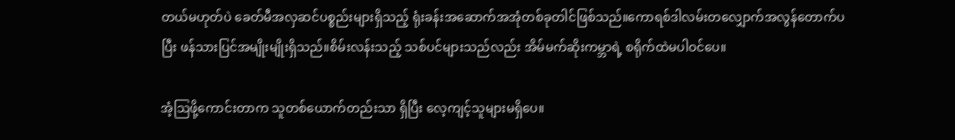တယ်မဟုတ်ပဲ ခေတ်မီအလှဆင်ပစ္စည်းများရှိသည့် ရုံးခန်းအဆောက်အအုံတစ်ခုတါင်ဖြစ်သည်။ကောရစ်ဒါလမ်းတလျှောက်အလွန်တောက်ပပြီး ဖန်သားပြင်အမျိုးမျိုးရှိသည်။စိမ်းလန်းသည့် သစ်ပင်များသည်လည်း အိမ်မက်ဆိုးကမ္ဘာရဲ့ စရိုက်ထဲမပါဝင်ပေ။

အံ့ဩဖို့ကောင်းတာက သူတစ်ယောက်တည်းသာ ရှိပြီး လေ့ကျင့်သူများမရှိပေ။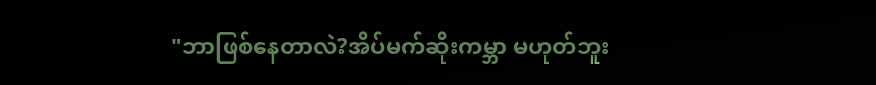"ဘာဖြစ်နေတာလဲ?အိပ်မက်ဆိုးကမ္ဘာ မဟုတ်ဘူး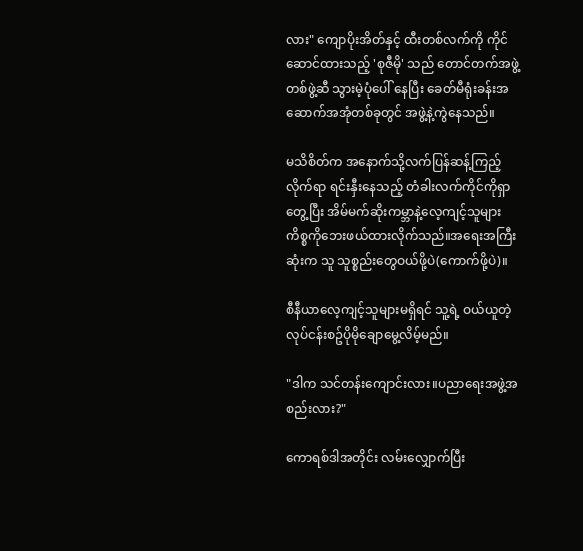လား" ကျောပိုးအိတ်နှင့် ထီးတစ်လက်ကို ကိုင်ဆောင်ထားသည့် 'စုဇီမို' သည် တောင်တက်အဖွဲ့တစ်ဖွဲ့ဆီ သွားမဲ့ပုံပေါ် နေပြီး ခေတ်မီရုံးခန်းအဆောက်အအုံတစ်ခုတွင် အဖွဲ့နဲ့ကွဲနေသည်။

မသိစိတ်က အနောက်သို့လက်ပြန်ဆန့်ကြည့်လိုက်ရာ ရင်းနှီးနေသည့် တံခါးလက်ကိုင်ကိုရှာတွေ့ပြီး အိမ်မက်ဆိုးကမ္ဘာနဲ့လေ့ကျင့်သူများ ကိစ္စကိုဘေးဖယ်ထားလိုက်သည်။အရေးအကြီးဆုံးက သူ သူစ္စည်းတွေဝယ်ဖို့ပဲ(ကောက်ဖို့ပဲ)။

စီနီယာလေ့ကျင့်သူများမရှိရင် သူ့ရဲ့ ဝယ်ယူတဲ့လုပ်ငန်းစဥ်ပိုမိုချောမွေ့လိမ့်မည်။

"ဒါက သင်တန်းကျောင်းလား။ပညာရေးအဖွဲ့အစည်းလား?"

ကောရစ်ဒါအတိုင်း လမ်းလျှောက်ပြီး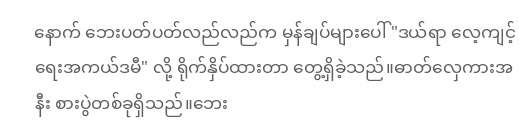နောက် ဘေးပတ်ပတ်လည်လည်က မှန်ချပ်များပေါ် "ဒယ်ရာ လေ့ကျင့်ရေးအကယ်ဒမီ" လို့ ရိုက်နှိပ်ထားတာ တွေ့ရှိခဲ့သည်။ဓာတ်လှေကားအနီး စားပွဲတစ်ခုရှိသည်။ဘေး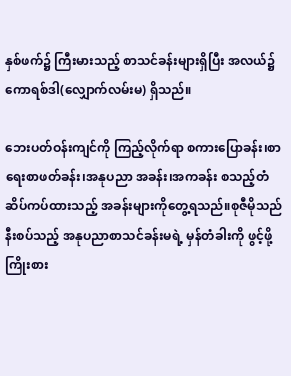နှစ်ဖက်၌ ကြီးမားသည့် စာသင်ခန်းများရှိပြီး အလယ်၌ ကောရစ်ဒါ(လျှောက်လမ်းမ) ရှိသည်။

ဘေးပတ်ဝန်းကျင်ကို ကြည့်လိုက်ရာ စကားပြောခန်း၊စာရေးစာဖတ်ခန်း၊အနုပညာ အခန်း၊အကခန်း စသည့်တံဆိပ်ကပ်ထားသည့် အခန်းများကိုတွေ့ရသည်။စုဇီမိုသည် နီးစပ်သည့် အနုပညာစာသင်ခန်းမရဲ့ မှန်တံခါးကို ဖွင့်ဖို့ကြိုးစား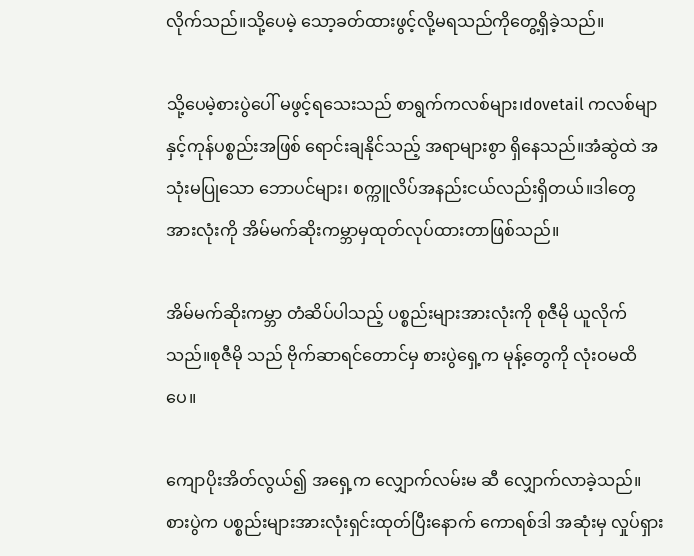လိုက်သည်။သို့ပေမဲ့ သော့ခတ်ထားဖွင့်လို့မရသည်ကိုတွေ့ရှိခဲ့သည်။

သို့ပေမဲ့စားပွဲပေါ် မဖွင့်ရသေးသည် စာရွက်ကလစ်များ၊dovetail ကလစ်မျာနှင့်ကုန်ပစ္စည်းအဖြစ် ရောင်းချနိုင်သည့် အရာများစွာ ရှိနေသည်။အံဆွဲထဲ အသုံးမပြုသော ဘောပင်များ၊ စက္ကူလိပ်အနည်းငယ်လည်းရှိတယ်။ဒါတွေအားလုံးကို အိမ်မက်ဆိုးကမ္ဘာမှထုတ်လုပ်ထားတာဖြစ်သည်။

အိမ်မက်ဆိုးကမ္ဘာ တံဆိပ်ပါသည့် ပစ္စည်းများအားလုံးကို စုဇီမို ယူလိုက်သည်။စုဇီမို သည် ဗိုက်ဆာရင်တောင်မှ စားပွဲရှေ့က မုန့်တွေကို လုံးဝမထိပေ။

ကျောပိုးအိတ်လွယ်၍ အရှေ့က လျှောက်လမ်းမ ဆီ လျှောက်လာခဲ့သည်။စားပွဲက ပစ္စည်းများအားလုံးရှင်းထုတ်ပြီးနောက် ကောရစ်ဒါ အဆုံးမှ လှုပ်ရှား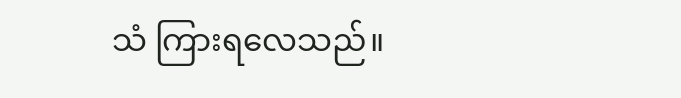သံ ကြားရလေသည်။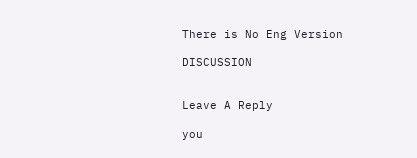There is No Eng Version

DISCUSSION


Leave A Reply

you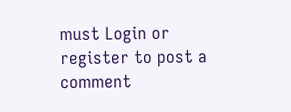must Login or register to post a comment